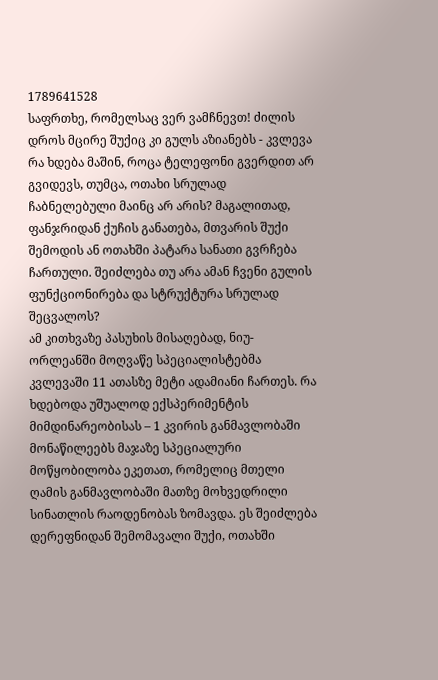1789641528
საფრთხე, რომელსაც ვერ ვამჩნევთ! ძილის დროს მცირე შუქიც კი გულს აზიანებს - კვლევა
რა ხდება მაშინ, როცა ტელეფონი გვერდით არ გვიდევს, თუმცა, ოთახი სრულად ჩაბნელებული მაინც არ არის? მაგალითად, ფანჯრიდან ქუჩის განათება, მთვარის შუქი შემოდის ან ოთახში პატარა სანათი გვრჩება ჩართული. შეიძლება თუ არა ამან ჩვენი გულის ფუნქციონირება და სტრუქტურა სრულად შეცვალოს?
ამ კითხვაზე პასუხის მისაღებად, ნიუ-ორლეანში მოღვაწე სპეციალისტებმა კვლევაში 11 ათასზე მეტი ადამიანი ჩართეს. რა ხდებოდა უშუალოდ ექსპერიმენტის მიმდინარეობისას – 1 კვირის განმავლობაში მონაწილეებს მაჯაზე სპეციალური მოწყობილობა ეკეთათ, რომელიც მთელი ღამის განმავლობაში მათზე მოხვედრილი სინათლის რაოდენობას ზომავდა. ეს შეიძლება დერეფნიდან შემომავალი შუქი, ოთახში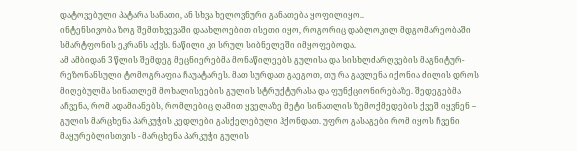დატოვებული პატარა სანათი, ან სხვა ხელოვნური განათება ყოფილიყო..
ინტენსივობა ზოგ შემთხვევაში დაახლოებით ისეთი იყო, როგორიც დაბლოკილ მდგომარეობაში სმარტფონის ეკრანს აქვს. ნაწილი კი სრულ სიბნელეში იმყოფებოდა.
ამ ამბიდან 3 წლის შემდეგ მეცნიერებმა მონაწილეებს გულისა და სისხლძარღვების მაგნიტურ-რეზონანსული ტომოგრაფია ჩაუატარეს. მათ სურდათ გაეგოთ, თუ რა გავლენა იქონია ძილის დროს მიღებულმა სინათლემ მოხალისეების გულის სტრუქტურასა და ფუნქციონირებაზე. შედეგებმა აჩვენა, რომ ადამიანებს, რომლებიც ღამით ყველაზე მეტი სინათლის ზემოქმედების ქვეშ იყვნენ – გულის მარცხენა პარკუჭის კედლები გასქელებული ჰქონდათ. უფრო გასაგები რომ იყოს ჩვენი მაყურებლისთვის - მარცხენა პარკუჭი გულის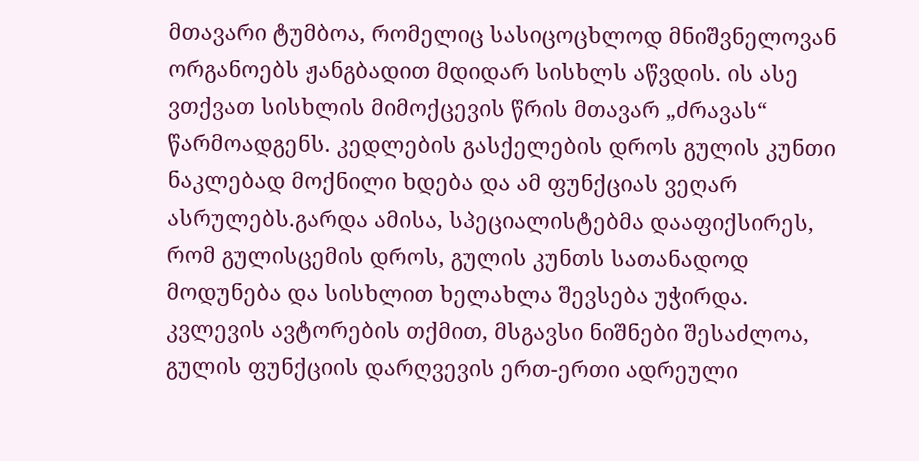მთავარი ტუმბოა, რომელიც სასიცოცხლოდ მნიშვნელოვან ორგანოებს ჟანგბადით მდიდარ სისხლს აწვდის. ის ასე ვთქვათ სისხლის მიმოქცევის წრის მთავარ „ძრავას“ წარმოადგენს. კედლების გასქელების დროს გულის კუნთი ნაკლებად მოქნილი ხდება და ამ ფუნქციას ვეღარ ასრულებს.გარდა ამისა, სპეციალისტებმა დააფიქსირეს, რომ გულისცემის დროს, გულის კუნთს სათანადოდ მოდუნება და სისხლით ხელახლა შევსება უჭირდა. კვლევის ავტორების თქმით, მსგავსი ნიშნები შესაძლოა, გულის ფუნქციის დარღვევის ერთ-ერთი ადრეული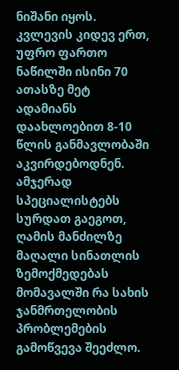ნიშანი იყოს.
კვლევის კიდევ ერთ, უფრო ფართო ნაწილში ისინი 70 ათასზე მეტ ადამიანს დაახლოებით 8-10 წლის განმავლობაში აკვირდებოდნენ. ამჯერად სპეციალისტებს სურდათ გაეგოთ, ღამის მანძილზე მაღალი სინათლის ზემოქმედებას მომავალში რა სახის ჯანმრთელობის პრობლემების გამოწვევა შეეძლო.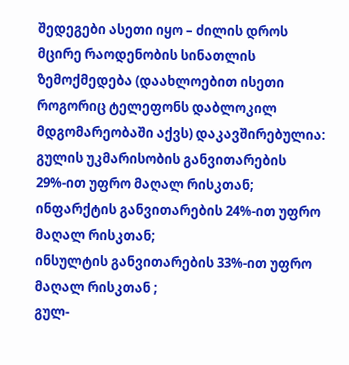შედეგები ასეთი იყო – ძილის დროს მცირე რაოდენობის სინათლის ზემოქმედება (დაახლოებით ისეთი როგორიც ტელეფონს დაბლოკილ მდგომარეობაში აქვს) დაკავშირებულია:
გულის უკმარისობის განვითარების 29%-ით უფრო მაღალ რისკთან;
ინფარქტის განვითარების 24%-ით უფრო მაღალ რისკთან;
ინსულტის განვითარების 33%-ით უფრო მაღალ რისკთან ;
გულ-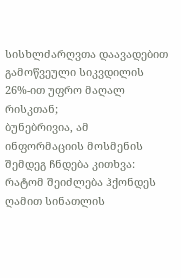სისხლძარღვთა დაავადებით გამოწვეული სიკვდილის 26%-ით უფრო მაღალ რისკთან;
ბუნებრივია, ამ ინფორმაციის მოსმენის შემდეგ ჩნდება კითხვა: რატომ შეიძლება ჰქონდეს ღამით სინათლის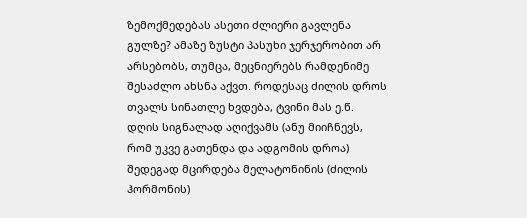ზემოქმედებას ასეთი ძლიერი გავლენა გულზე? ამაზე ზუსტი პასუხი ჯერჯერობით არ არსებობს, თუმცა, მეცნიერებს რამდენიმე შესაძლო ახსნა აქვთ. როდესაც ძილის დროს თვალს სინათლე ხვდება, ტვინი მას ე.წ. დღის სიგნალად აღიქვამს (ანუ მიიჩნევს, რომ უკვე გათენდა და ადგომის დროა) შედეგად მცირდება მელატონინის (ძილის ჰორმონის)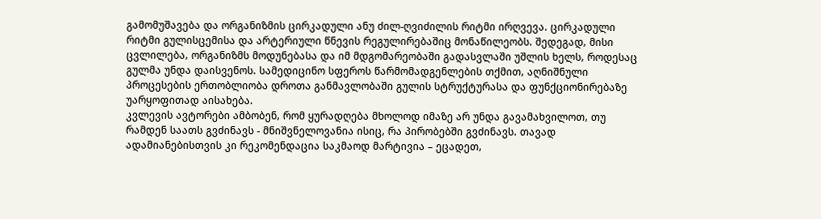გამომუშავება და ორგანიზმის ცირკადული ანუ ძილ-ღვიძილის რიტმი ირღვევა. ცირკადული რიტმი გულისცემისა და არტერიული წნევის რეგულირებაშიც მონაწილეობს. შედეგად, მისი ცვლილება, ორგანიზმს მოდუნებასა და იმ მდგომარეობაში გადასვლაში უშლის ხელს, როდესაც გულმა უნდა დაისვენოს. სამედიცინო სფეროს წარმომადგენლების თქმით, აღნიშნული პროცესების ერთობლიობა დროთა განმავლობაში გულის სტრუქტურასა და ფუნქციონირებაზე უარყოფითად აისახება.
კვლევის ავტორები ამბობენ, რომ ყურადღება მხოლოდ იმაზე არ უნდა გავამახვილოთ, თუ რამდენ საათს გვძინავს - მნიშვნელოვანია ისიც, რა პირობებში გვძინავს. თავად ადამიანებისთვის კი რეკომენდაცია საკმაოდ მარტივია – ეცადეთ,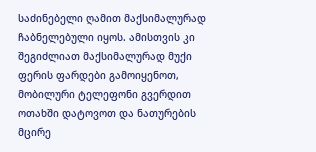საძინებელი ღამით მაქსიმალურად ჩაბნელებული იყოს. ამისთვის კი შეგიძლიათ მაქსიმალურად მუქი ფერის ფარდები გამოიყენოთ, მობილური ტელეფონი გვერდით ოთახში დატოვოთ და ნათურების მცირე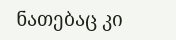ნათებაც კი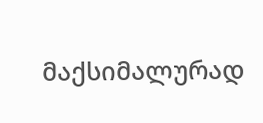მაქსიმალურად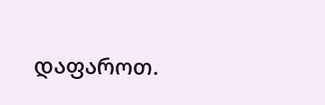დაფაროთ.